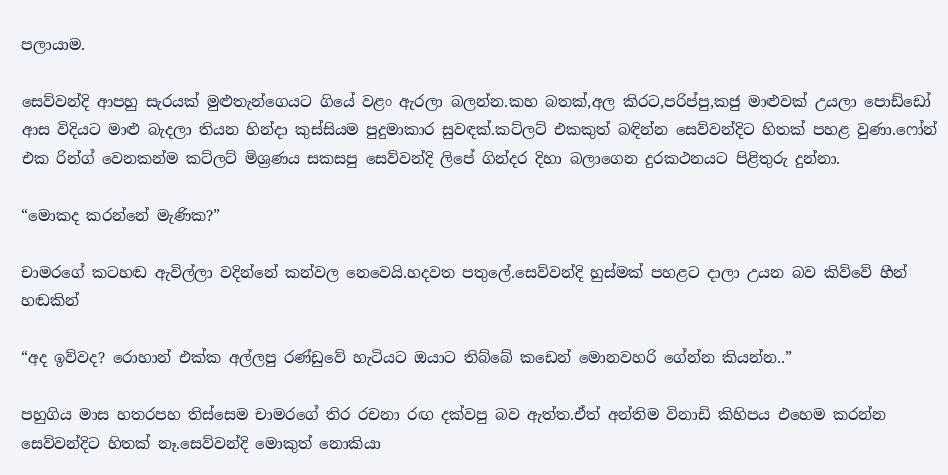පලායාම.

සෙව්වන්දි ආපහු සැරයක් මුළුතැන්ගෙයට ගියේ වළං ඇරලා බලන්න.කහ බතක්,අල කිරට,පරිප්පු,කජු මාළුවක් උයලා පොඩ්ඩෝ ආස විදියට මාළු බැදලා තියන හින්දා කුස්සියම පුදුමාකාර සුවඳක්.කට්ලට් එකකුත් බඳින්න සෙව්වන්දිට හිතක් පහළ වුණා.ෆෝන් එක රින්ග් වෙනකන්ම කට්ලට් මිශ්‍රණය සකසපු සෙව්වන්දි ලිපේ ගින්දර දිහා බලාගෙන දුරකථනයට පිළිතුරු දුන්නා.

“මොකද කරන්නේ මැණික?”

චාමරගේ කටහඬ ඇවිල්ලා වදින්නේ කන්වල නෙවෙයි.හදවත පතුලේ.සෙව්වන්දි හුස්මක් පහළට දාලා උයන බව කිව්වේ හීන් හඬකින්

“අද ඉව්වද? රොහාන් එක්ක අල්ලපු රණ්ඩුවේ හැටියට ඔයාට තිබ්බේ කඩෙන් මොනවහරි ගේන්න කියන්න..”

පහුගිය මාස හතරපහ තිස්සෙම චාමරගේ තිර රචනා රඟ දක්වපු බව ඇත්ත.ඒත් අන්තිම විනාඩි කිහිපය එහෙම කරන්න සෙව්වන්දිට හිතක් නෑ.සෙව්වන්දි මොකුත් නොකියා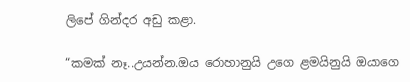ලිපේ ගින්දර අඩු කළා.

“කමක් නෑ..උයන්න.ඔය රොහානුයි උගෙ ළමයිනුයි ඔයාගෙ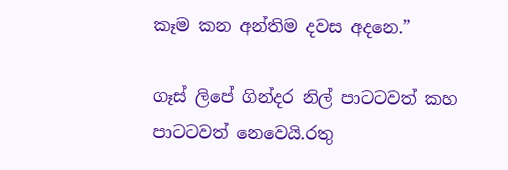කෑම කන අන්තිම දවස අදනෙ.”

ගෑස් ලිපේ ගින්දර නිල් පාටටවත් කහ පාටටවත් නෙවෙයි.රතු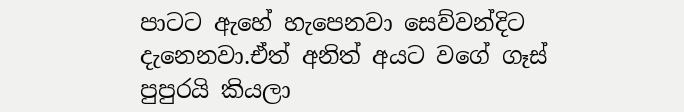පාටට ඇහේ හැපෙනවා සෙව්වන්දිට දැනෙනවා.ඒත් අනිත් අයට වගේ ගෑස් පුපුරයි කියලා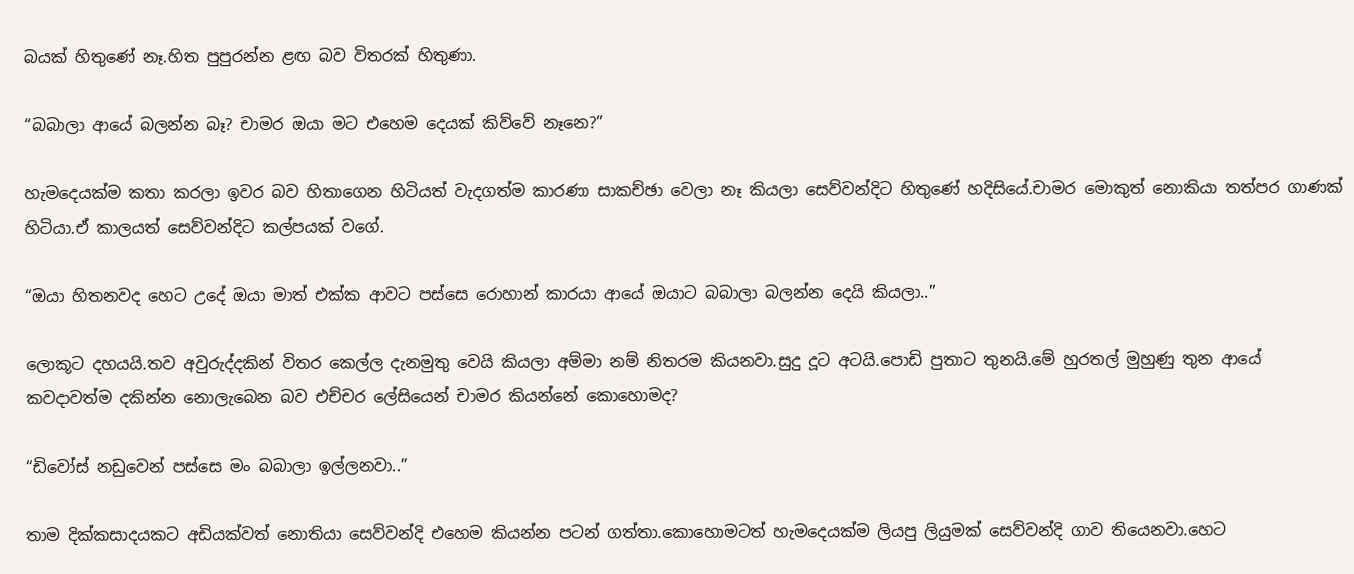බයක් හිතුණේ නෑ.හිත පුපුරන්න ළඟ බව විතරක් හිතුණා.

“බබාලා ආයේ බලන්න බෑ? චාමර ඔයා මට එහෙම දෙයක් කිව්වේ නෑනෙ?”

හැමදෙයක්ම කතා කරලා ඉවර බව හිතාගෙන හිටියත් වැදගත්ම කාරණා සාකච්ඡා වෙලා නෑ කියලා සෙව්වන්දිට හිතුණේ හදිසියේ.චාමර මොකුත් නොකියා තත්පර ගාණක් හිටියා.ඒ කාලයත් සෙව්වන්දිට කල්පයක් වගේ.

“ඔයා හිතනවද හෙට උදේ ඔයා මාත් එක්ක ආවට පස්සෙ රොහාන් කාරයා ආයේ ඔයාට බබාලා බලන්න දෙයි කියලා..”

ලොකූට දහයයි.තව අවුරුද්දකින් විතර කෙල්ල දැනමුතු වෙයි කියලා අම්මා නම් නිතරම කියනවා.සුදු දූට අටයි.පොඩි පුතාට තුනයි.මේ හුරතල් මුහුණු තුන ආයේ කවදාවත්ම දකින්න නොලැබෙන බව එච්චර ලේසියෙන් චාමර කියන්නේ කොහොමද?

“ඩිවෝස් නඩුවෙන් පස්සෙ මං බබාලා ඉල්ලනවා..”

තාම දික්කසාදයකට අඩියක්වත් නොතියා සෙව්වන්දි එහෙම කියන්න පටන් ගත්තා.කොහොමටත් හැමදෙයක්ම ලියපු ලියුමක් සෙව්වන්දි ගාව තියෙනවා.හෙට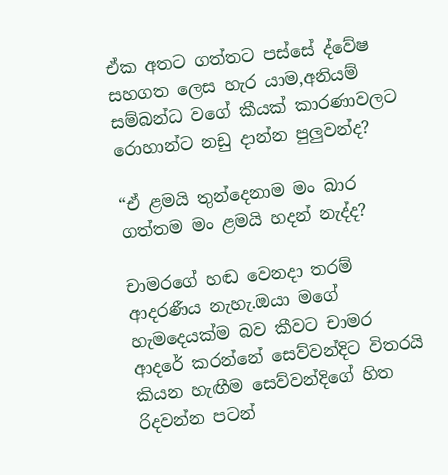ඒක අතට ගත්තට පස්සේ ද්වේෂ සහගත ලෙස හැර යාම,අනියම් සම්බන්ධ වගේ කීයක් කාරණාවලට රොහාන්ට නඩු දාන්න පුලුවන්ද?

“ඒ ළමයි තුන්දෙනාම මං බාර ගත්තම මං ළමයි හදන් නැද්ද?

චාමරගේ හඬ වෙනදා තරම් ආදරණීය නැහැ.ඔයා මගේ හැමදෙයක්ම බව කීවට චාමර ආදරේ කරන්නේ සෙව්වන්දිට විතරයි කියන හැඟීම සෙව්වන්දිගේ හිත රිදවන්න පටන්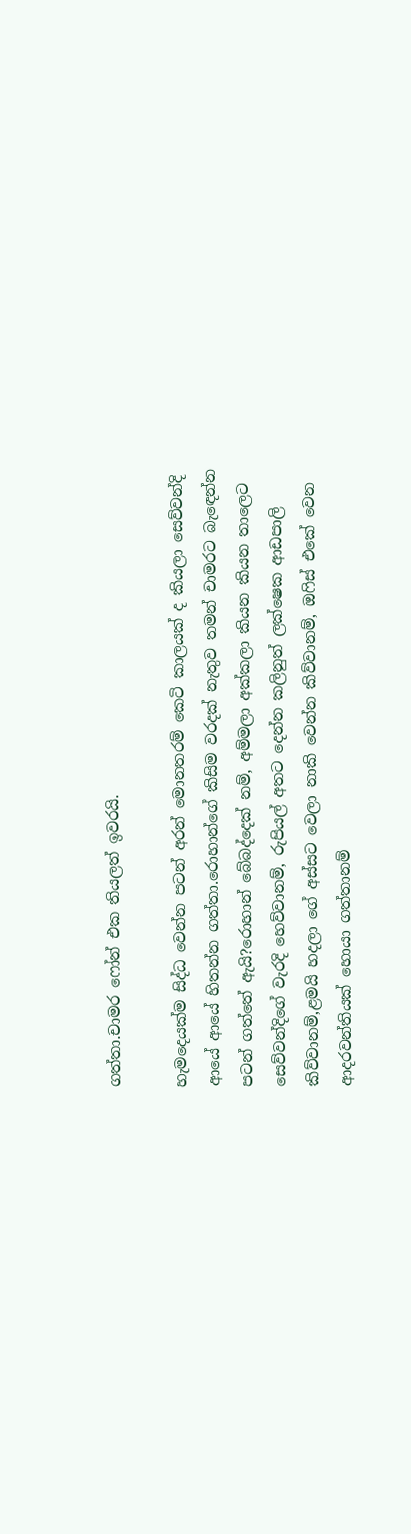ගත්තා.චාමර ෆෝන් එක තියලත් ඉවරයි.

හැමදෙයක්ම සිද්ධ වෙන්න පටන් අරන් මොනතරම් කෙටි කාලයක් ද කියලා සෙව්වන්දි ආයේ ආයේ හිතන්න ගත්තා.රොහාන්ගේ කිසිම වරදක් නැතුව තමන් චාමරට බැඳෙන්න පටන් ගත්තේ ඇයි?රොහාන් බේබද්දෙක් නම්, අම්මලා අක්කලා කියන කියන තාලෙට සෙව්වන්දිගේ වැරදි හෙව්වානම්, රුපියල් අතට දෙන්න කලිනුත් ලක්ෂෙක ආඩපාලි කිව්වානම්,ළමයි හදලා ගේ අස්සට වෙලා නාකි වෙන්න කිව්වානම්, ඔෆිස් එකේ වෙන ආදරවන්තියක් හොයා ගත්තානම්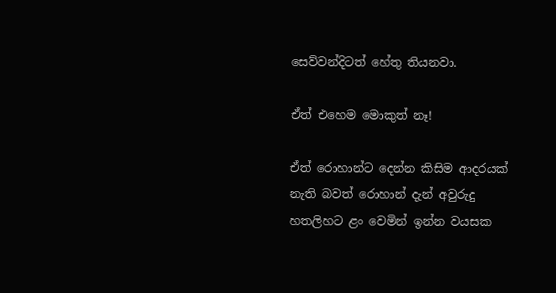සෙව්වන්දිටත් හේතු තියනවා.

ඒත් එහෙම මොකුත් නෑ!

ඒත් රොහාන්ට දෙන්න කිසිම ආදරයක් නැති බවත් රොහාන් දැන් අවුරුදු හතලිහට ළං වෙමින් ඉන්න වයසක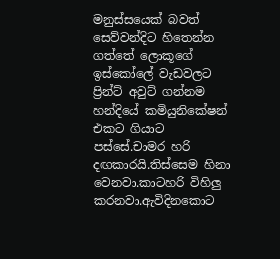මනුස්සයෙක් බවත් සෙව්වන්දිට හිතෙන්න ගත්තේ ලොකූගේ ඉස්කෝලේ වැඩවලට ප්‍රින්ට් අවුට් ගන්නම හන්දියේ කමියුනිකේෂන් එකට ගියාට පස්සේ.චාමර හරි දඟකාරයි.තිස්සෙම හිනා වෙනවා.කාටහරි විහිලු කරනවා.ඇවිදිනකොට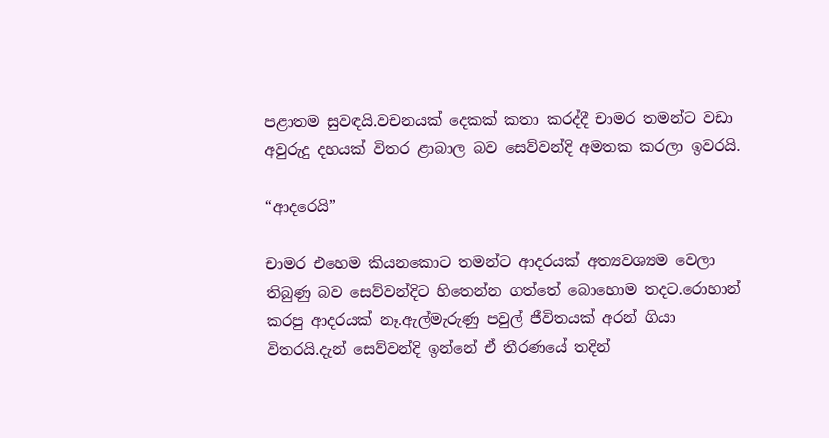පළාතම සුවඳයි.වචනයක් දෙකක් කතා කරද්දී චාමර තමන්ට වඩා අවුරුදු දහයක් විතර ළාබාල බව සෙව්වන්දි අමතක කරලා ඉවරයි.

“ආදරෙයි”

චාමර එහෙම කියනකොට තමන්ට ආදරයක් අත්‍යවශ්‍යම වෙලා තිබුණු බව සෙව්වන්දිට හිතෙන්න ගත්තේ බොහොම තදට.රොහාන් කරපු ආදරයක් නෑ.ඇල්මැරුණු පවුල් ජීවිතයක් අරන් ගියා විතරයි.දැන් සෙව්වන්දි ඉන්නේ ඒ තීරණයේ තදින්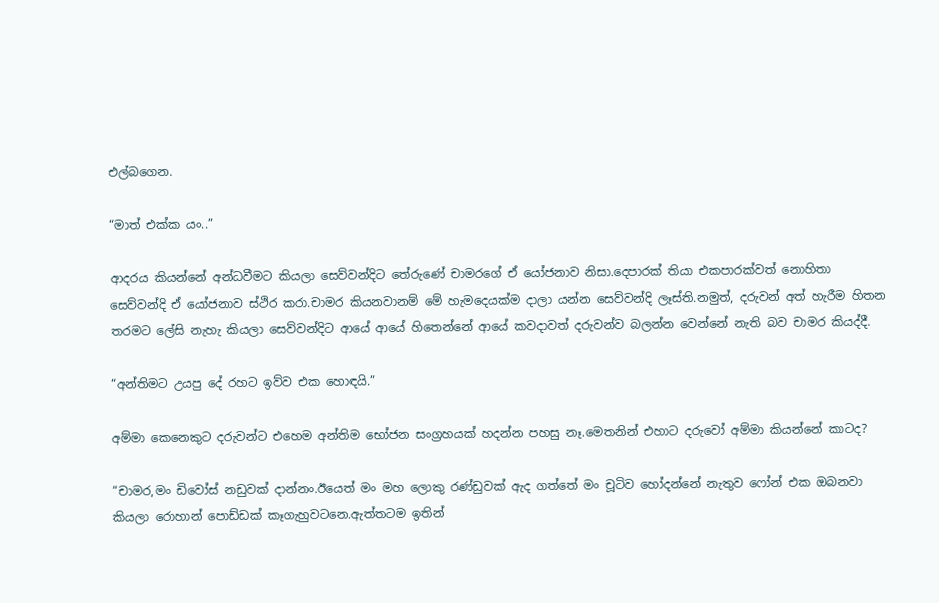එල්බගෙන.

“මාත් එක්ක යං..”

ආදරය කියන්නේ අන්ධවීමට කියලා සෙව්වන්දිට තේරුණේ චාමරගේ ඒ යෝජනාව නිසා.දෙපාරක් තියා එකපාරක්වත් නොහිතා සෙව්වන්දි ඒ යෝජනාව ස්ථිර කරා.චාමර කියනවානම් මේ හැමදෙයක්ම දාලා යන්න සෙව්වන්දි ලෑස්ති.නමුත්, දරුවන් අත් හැරීම හිතන තරමට ලේසි නැහැ කියලා සෙව්වන්දිට ආයේ ආයේ හිතෙන්නේ ආයේ කවදාවත් දරුවන්ව බලන්න වෙන්නේ නැති බව චාමර කියද්දී.

“අන්තිමට උයපු දේ රහට ඉව්ව එක හොඳයි.”

අම්මා කෙනෙකුට දරුවන්ට එහෙම අන්තිම භෝජන සංග්‍රහයක් හදන්න පහසු නෑ.මෙතනින් එහාට දරුවෝ අම්මා කියන්නේ කාටද?

“චාමර,මං ඩිවෝස් නඩුවක් දාන්නං.ඊයෙත් මං මහ ලොකු රණ්ඩුවක් ඇද ගත්තේ මං චූටිව හෝදන්නේ නැතුව ෆෝන් එක ඔබනවා කියලා රොහාන් පොඩ්ඩක් කෑගැහුවටනෙ.ඇත්තටම ඉතින්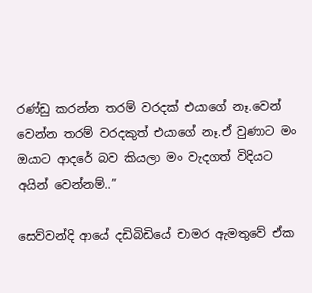රණ්ඩු කරන්න තරම් වරදක් එයාගේ නෑ.වෙන් වෙන්න තරම් වරදකුත් එයාගේ නෑ.ඒ වුණාට මං ඔයාට ආදරේ බව කියලා මං වැදගත් විදියට අයින් වෙන්නම්..”

සෙව්වන්දි ආයේ දඩිබිඩියේ චාමර ඇමතුවේ ඒක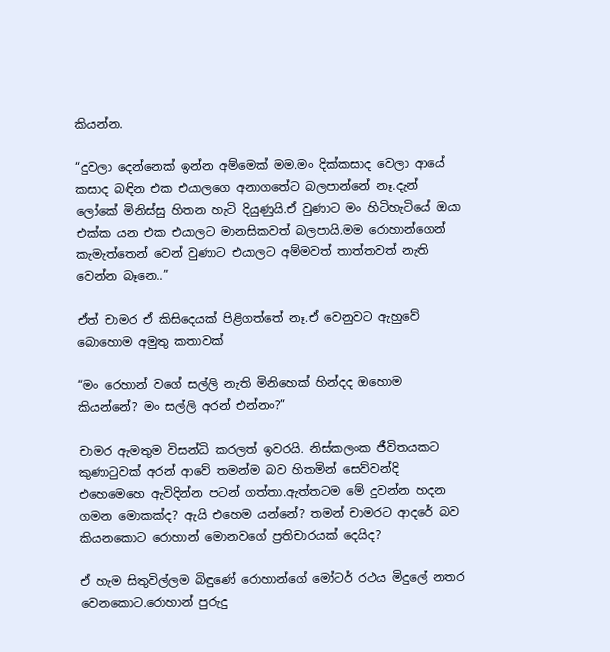කියන්න.

“දුවලා දෙන්නෙක් ඉන්න අම්මෙක් මම.මං දික්කසාද වෙලා ආයේ කසාද බඳින එක එයාලගෙ අනාගතේට බලපාන්නේ නෑ.දැන් ලෝකේ මිනිස්සු හිතන හැටි දියුණුයි.ඒ වුණාට මං හිටිහැටියේ ඔයා එක්ක යන එක එයාලට මානසිකවත් බලපායි.මම රොහාන්ගෙන් කැමැත්තෙන් වෙන් වුණාට එයාලට අම්මවත් තාත්තවත් නැති වෙන්න බෑනෙ..”

ඒත් චාමර ඒ කිසිදෙයක් පිළිගත්තේ නෑ.ඒ වෙනුවට ඇහුවේ බොහොම අමුතු කතාවක්

“මං රෙහාන් වගේ සල්ලි නැති මිනිහෙක් හින්දද ඔහොම කියන්නේ? මං සල්ලි අරන් එන්නං?”

චාමර ඇමතුම විසන්ධි කරලත් ඉවරයි. නිස්කලංක ජීවිතයකට කුණාටුවක් අරන් ආවේ තමන්ම බව හිතමින් සෙව්වන්දි එහෙමෙහෙ ඇවිදින්න පටන් ගත්තා.ඇත්තටම මේ දුවන්න හදන ගමන මොකක්ද? ඇයි එහෙම යන්නේ? තමන් චාමරට ආදරේ බව කියනකොට රොහාන් මොනවගේ ප්‍රතිචාරයක් දෙයිද?

ඒ හැම සිතුවිල්ලම බිඳුණේ රොහාන්ගේ මෝටර් රථය මිදුලේ නතර වෙනකොට.රොහාන් පුරුදු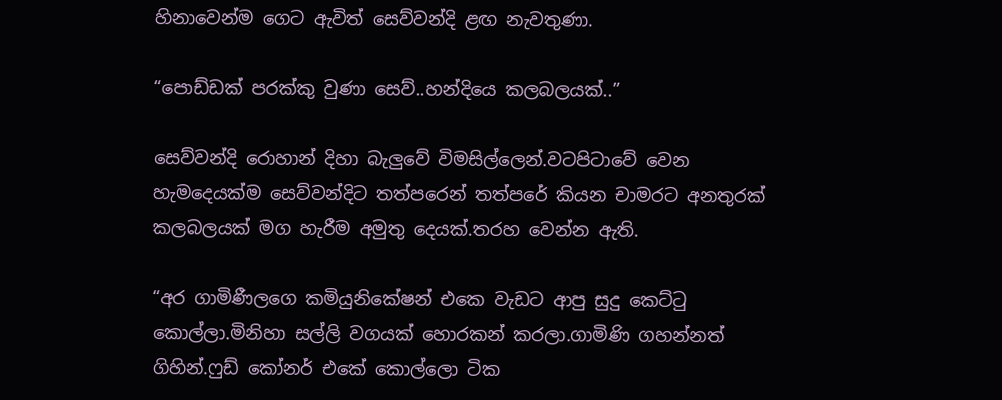හිනාවෙන්ම ගෙට ඇවිත් සෙව්වන්දි ළඟ නැවතුණා.

“පොඩ්ඩක් පරක්කු වුණා සෙව්..හන්දියෙ කලබලයක්..”

සෙව්වන්දි රොහාන් දිහා බැලුවේ විමසිල්ලෙන්.වටපිටාවේ වෙන හැමදෙයක්ම සෙව්වන්දිට තත්පරෙන් තත්පරේ කියන චාමරට අනතුරක් කලබලයක් මග හැරීම අමුතු දෙයක්.තරහ වෙන්න ඇති.

“අර ගාමිණීලගෙ කමියුනිකේෂන් එකෙ වැඩට ආපු සුදු කෙට්ටු කොල්ලා.මිනිහා සල්ලි වගයක් හොරකන් කරලා.ගාමිණි ගහන්නත් ගිහින්.ෆුඩ් කෝනර් එකේ කොල්ලො ටික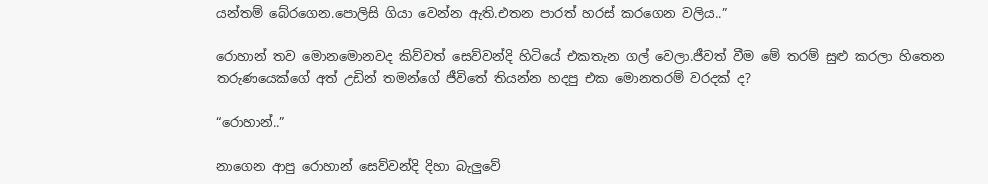යන්තම් බේරගෙන.පොලිසි ගියා වෙන්න ඇති.එතන පාරත් හරස් කරගෙන වලිය..”

රොහාන් තව මොනමොනවද කිව්වත් සෙව්වන්දි හිටියේ එකතැන ගල් වෙලා.ජීවත් වීම මේ තරම් සුළු කරලා හිතෙන තරුණයෙක්ගේ අත් උඩින් තමන්ගේ ජීවිතේ තියන්න හදපු එක මොනතරම් වරදක් ද?

“රොහාන්..”

නාගෙන ආපු රොහාන් සෙව්වන්දි දිහා බැලුවේ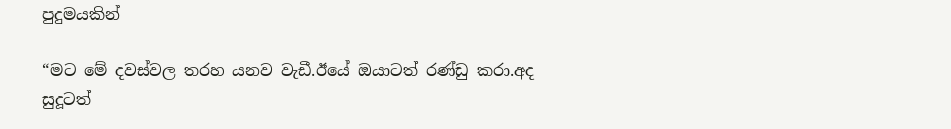පුදුමයකින්

“මට මේ දවස්වල තරහ යනව වැඩී.ඊයේ ඔයාටත් රණ්ඩු කරා.අද සුදූටත්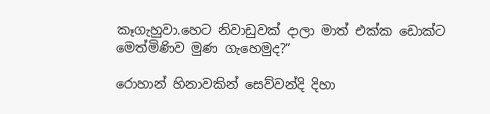කෑගැහුවා.හෙට නිවාඩුවක් දාලා මාත් එක්ක ඩොක්ට මෙත්මිණිව මුණ ගැහෙමුද?”

රොහාන් හිනාවකින් සෙව්වන්දි දිහා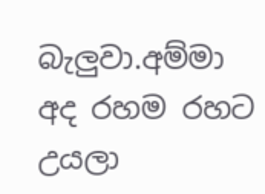බැලුවා.අම්මා අද රහම රහට උයලා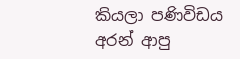කියලා පණිවිඩය අරන් ආපු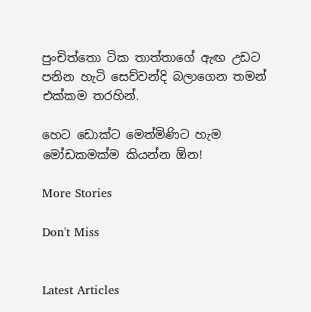පුංචිත්තො ටික තාත්තාගේ ඇඟ උඩට පනින හැටි සෙව්වන්දි බලාගෙන තමන් එක්කම තරහින්.

හෙට ඩොක්ට මෙත්මිණිට හැම මෝඩකමක්ම කියන්න ඕන!

More Stories

Don't Miss


Latest Articles